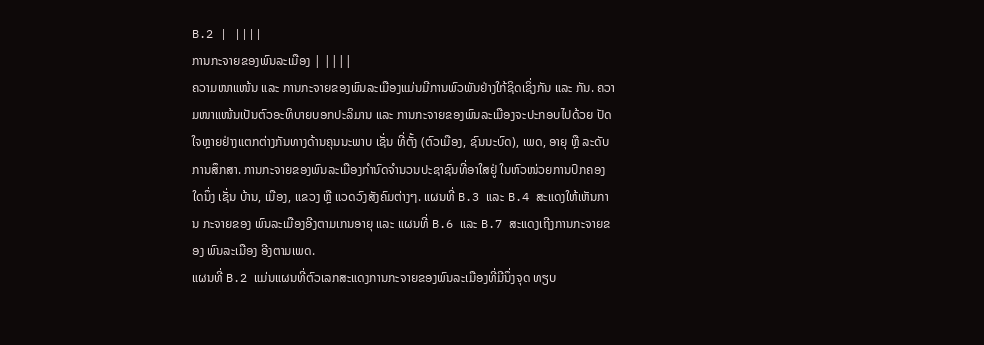B.2 | ||||
ການກະຈາຍຂອງພົນລະເມືອງ | ||||
ຄວາມໜາແໜ້ນ ແລະ ການກະຈາຍຂອງພົນລະເມືອງແມ່ນມີການພົວພັນຢ່າງໃກ້ຊິດເຊິ່ງກັນ ແລະ ກັນ. ຄວາມໜາແໜ້ນເປັນຕົວອະທິບາຍບອກປະລິມານ ແລະ ການກະຈາຍຂອງພົນລະເມືອງຈະປະກອບໄປດ້ວຍ ປັດໃຈຫຼາຍຢ່າງແຕກຕ່າງກັນທາງດ້ານຄຸນນະພາບ ເຊັ່ນ ທີ່ຕັ້ງ (ຕົວເມືອງ, ຊົນນະບົດ), ເພດ, ອາຍຸ ຫຼື ລະດັບ ການສຶກສາ. ການກະຈາຍຂອງພົນລະເມືອງກຳນົດຈຳນວນປະຊາຊົນທີ່ອາໃສຢູ່ ໃນຫົວໜ່ວຍການປົກຄອງໃດນຶ່ງ ເຊັ່ນ ບ້ານ, ເມືອງ, ແຂວງ ຫຼື ແວດວົງສັງຄົມຕ່າງໆ. ແຜນທີ່ B.3 ແລະ B.4 ສະແດງໃຫ້ເຫັນການ ກະຈາຍຂອງ ພົນລະເມືອງອີງຕາມເກນອາຍຸ ແລະ ແຜນທີ່ B.6 ແລະ B.7 ສະແດງເຖີງການກະຈາຍຂອງ ພົນລະເມືອງ ອີງຕາມເພດ.
ແຜນທີ່ B.2 ແມ່ນແຜນທີ່ຕົວເລກສະແດງການກະຈາຍຂອງພົນລະເມືອງທີ່ມີນຶ່ງຈຸດ ທຽບ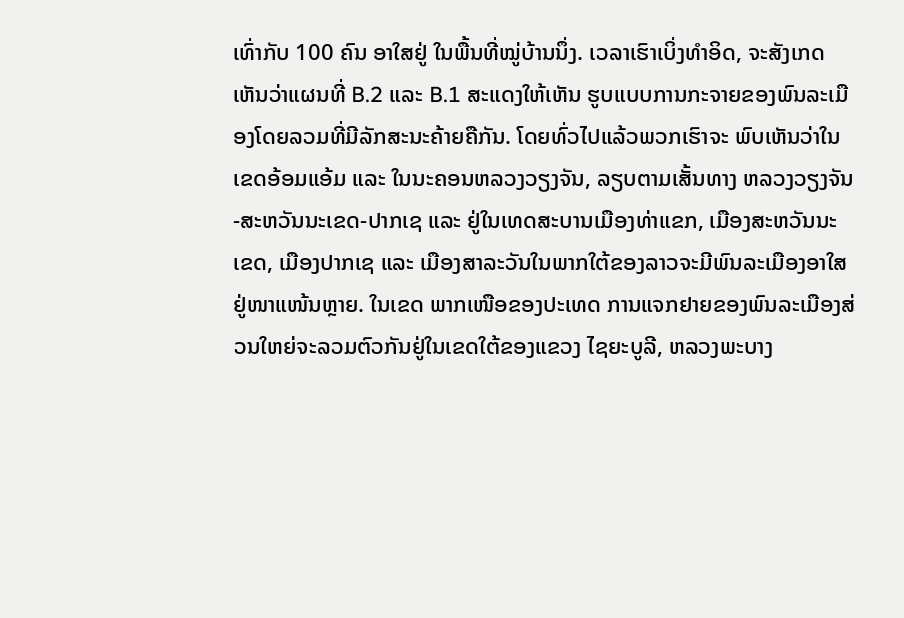ເທົ່າກັບ 100 ຄົນ ອາໃສຢູ່ ໃນພື້ນທີ່ໝູ່ບ້ານນຶ່ງ. ເວລາເຮົາເບິ່ງທຳອິດ, ຈະສັງເກດເຫັນວ່າແຜນທີ່ B.2 ແລະ B.1 ສະແດງໃຫ້ເຫັນ ຮູບແບບການກະຈາຍຂອງພົນລະເມືອງໂດຍລວມທີ່ມີລັກສະນະຄ້າຍຄືກັນ. ໂດຍທົ່ວໄປແລ້ວພວກເຮົາຈະ ພົບເຫັນວ່າໃນເຂດອ້ອມແອ້ມ ແລະ ໃນນະຄອນຫລວງວຽງຈັນ, ລຽບຕາມເສັ້ນທາງ ຫລວງວຽງຈັນ-ສະຫວັນນະເຂດ-ປາກເຊ ແລະ ຢູ່ໃນເທດສະບານເມືອງທ່າແຂກ, ເມືອງສະຫວັນນະເຂດ, ເມືອງປາກເຊ ແລະ ເມືອງສາລະວັນໃນພາກໃຕ້ຂອງລາວຈະມີພົນລະເມືອງອາໃສຢູ່ໜາແໜ້ນຫຼາຍ. ໃນເຂດ ພາກເໜືອຂອງປະເທດ ການແຈກຢາຍຂອງພົນລະເມືອງສ່ວນໃຫຍ່ຈະລວມຕົວກັນຢູ່ໃນເຂດໃຕ້ຂອງແຂວງ ໄຊຍະບູລີ, ຫລວງພະບາງ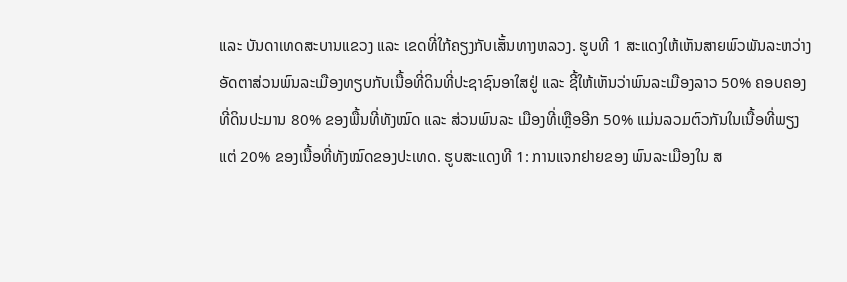ແລະ ບັນດາເທດສະບານແຂວງ ແລະ ເຂດທີ່ໃກ້ຄຽງກັບເສັ້ນທາງຫລວງ. ຮູບທີ 1 ສະແດງໃຫ້ເຫັນສາຍພົວພັນລະຫວ່າງອັດຕາສ່ວນພົນລະເມືອງທຽບກັບເນື້ອທີ່ດິນທີ່ປະຊາຊົນອາໃສຢູ່ ແລະ ຊີ້ໃຫ້ເຫັນວ່າພົນລະເມືອງລາວ 50% ຄອບຄອງທີ່ດິນປະມານ 80% ຂອງພື້ນທີ່ທັງໝົດ ແລະ ສ່ວນພົນລະ ເມືອງທີ່ເຫຼືອອີກ 50% ແມ່ນລວມຕົວກັນໃນເນື້ອທີ່ພຽງແຕ່ 20% ຂອງເນື້ອທີ່ທັງໝົດຂອງປະເທດ. ຮູບສະແດງທີ 1: ການແຈກຢາຍຂອງ ພົນລະເມືອງໃນ ສ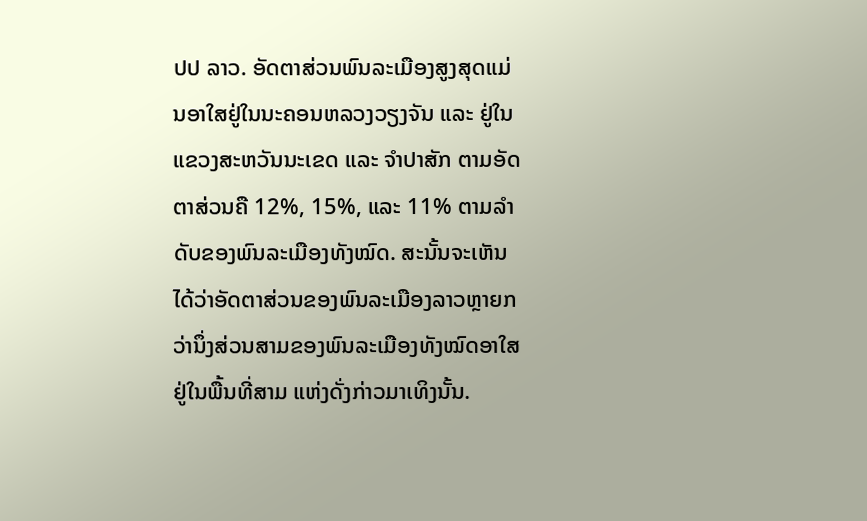ປປ ລາວ. ອັດຕາສ່ວນພົນລະເມືອງສູງສຸດແມ່ນອາໃສຢູ່ໃນນະຄອນຫລວງວຽງຈັນ ແລະ ຢູ່ໃນແຂວງສະຫວັນນະເຂດ ແລະ ຈຳປາສັກ ຕາມອັດຕາສ່ວນຄື 12%, 15%, ແລະ 11% ຕາມລຳດັບຂອງພົນລະເມືອງທັງໝົດ. ສະນັ້ນຈະເຫັນ ໄດ້ວ່າອັດຕາສ່ວນຂອງພົນລະເມືອງລາວຫຼາຍກວ່ານຶ່ງສ່ວນສາມຂອງພົນລະເມືອງທັງໝົດອາໃສຢູ່ໃນພື້ນທີ່ສາມ ແຫ່ງດັ່ງກ່າວມາເທິງນັ້ນ.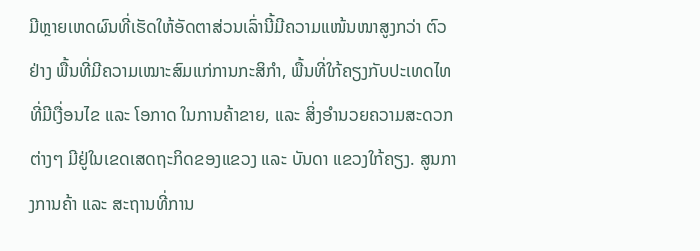ມີຫຼາຍເຫດຜົນທີ່ເຮັດໃຫ້ອັດຕາສ່ວນເລົ່ານີ້ມີຄວາມແໜ້ນໜາສູງກວ່າ ຕົວຢ່າງ ພື້ນທີ່ມີຄວາມເໝາະສົມແກ່ການກະສິກຳ, ພື້ນທີ່ໃກ້ຄຽງກັບປະເທດໄທທີ່ມີເງື່ອນໄຂ ແລະ ໂອກາດ ໃນການຄ້າຂາຍ, ແລະ ສິ່ງອຳນວຍຄວາມສະດວກຕ່າງໆ ມີຢູ່ໃນເຂດເສດຖະກິດຂອງແຂວງ ແລະ ບັນດາ ແຂວງໃກ້ຄຽງ. ສູນກາງການຄ້າ ແລະ ສະຖານທີ່ການ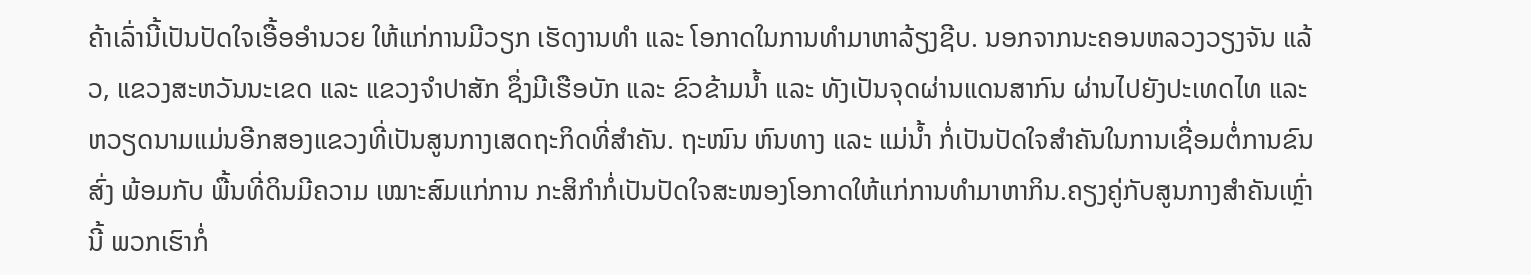ຄ້າເລົ່ານີ້ເປັນປັດໃຈເອື້ອອຳນວຍ ໃຫ້ແກ່ການມີວຽກ ເຮັດງານທຳ ແລະ ໂອກາດໃນການທຳມາຫາລ້ຽງຊີບ. ນອກຈາກນະຄອນຫລວງວຽງຈັນ ແລ້ວ, ແຂວງສະຫວັນນະເຂດ ແລະ ແຂວງຈຳປາສັກ ຊຶ່ງມີເຮືອບັກ ແລະ ຂົວຂ້າມນ້ຳ ແລະ ທັງເປັນຈຸດຜ່ານແດນສາກົນ ຜ່ານໄປຍັງປະເທດໄທ ແລະ ຫວຽດນາມແມ່ນອີກສອງແຂວງທີ່ເປັນສູນກາງເສດຖະກິດທີ່ສຳຄັນ. ຖະໜົນ ຫົນທາງ ແລະ ແມ່ນ້ຳ ກໍ່ເປັນປັດໃຈສຳຄັນໃນການເຊື່ອມຕໍ່ການຂົນສົ່ງ ພ້ອມກັບ ພື້ນທີ່ດິນມີຄວາມ ເໝາະສົມແກ່ການ ກະສິກຳກໍ່ເປັນປັດໃຈສະໜອງໂອກາດໃຫ້ແກ່ການທຳມາຫາກິນ.ຄຽງຄູ່ກັບສູນກາງສຳຄັນເຫຼົ່ານີ້ ພວກເຮົາກໍ່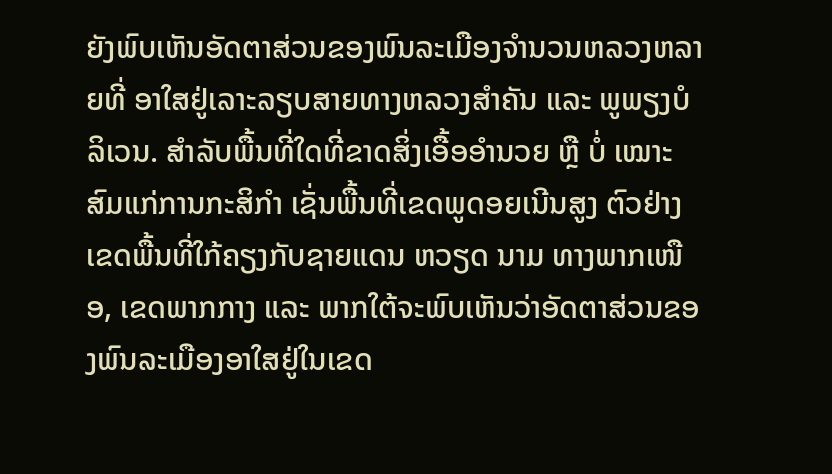ຍັງພົບເຫັນອັດຕາສ່ວນຂອງພົນລະເມືອງຈຳນວນຫລວງຫລາຍທີ່ ອາໃສຢູ່ເລາະລຽບສາຍທາງຫລວງສຳຄັນ ແລະ ພູພຽງບໍລິເວນ. ສຳລັບພື້ນທີ່ໃດທີ່ຂາດສິ່ງເອື້ອອຳນວຍ ຫຼື ບໍ່ ເໝາະສົມແກ່ການກະສິກຳ ເຊັ່ນພື້ນທີ່ເຂດພູດອຍເນີນສູງ ຕົວຢ່າງ ເຂດພື້ນທີ່ໃກ້ຄຽງກັບຊາຍແດນ ຫວຽດ ນາມ ທາງພາກເໜືອ, ເຂດພາກກາງ ແລະ ພາກໃຕ້ຈະພົບເຫັນວ່າອັດຕາສ່ວນຂອງພົນລະເມືອງອາໃສຢູ່ໃນເຂດ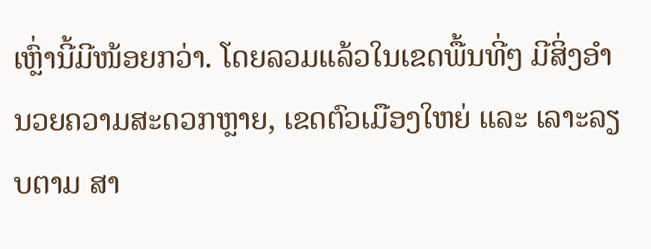ເຫຼົ່ານີ້ມີໜ້ອຍກວ່າ. ໂດຍລວມແລ້ວໃນເຂດພື້ນທີ່ໆ ມີສິ່ງອຳນວຍຄວາມສະດວກຫຼາຍ, ເຂດຕົວເມືອງໃຫຍ່ ແລະ ເລາະລຽບຕາມ ສາ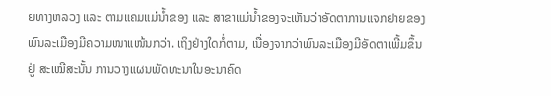ຍທາງຫລວງ ແລະ ຕາມແຄມແມ່ນ້ຳຂອງ ແລະ ສາຂາແມ່ນ້ຳຂອງຈະເຫັນວ່າອັດຕາການແຈກຢາຍຂອງ ພົນລະເມືອງມີຄວາມໜາແໜ້ນກວ່າ. ເຖິງຢ່າງໃດກໍ່ຕາມ, ເນື່ອງຈາກວ່າພົນລະເມືອງມີອັດຕາເພີ້ມຂຶ້ນຢູ່ ສະເໝີສະນັ້ນ ການວາງແຜນພັດທະນາໃນອະນາຄົດ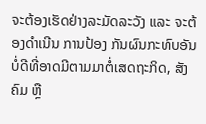ຈະຕ້ອງເຮັດຢ່າງລະມັດລະວັງ ແລະ ຈະຕ້ອງດຳເນີນ ການປ້ອງ ກັນຜົນກະທົບອັນບໍ່ດີທີ່ອາດມີຕາມມາຕໍ່ເສດຖະກິດ, ສັງຄົມ ຫຼື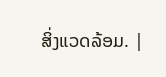ສິ່ງແວດລ້ອມ. |